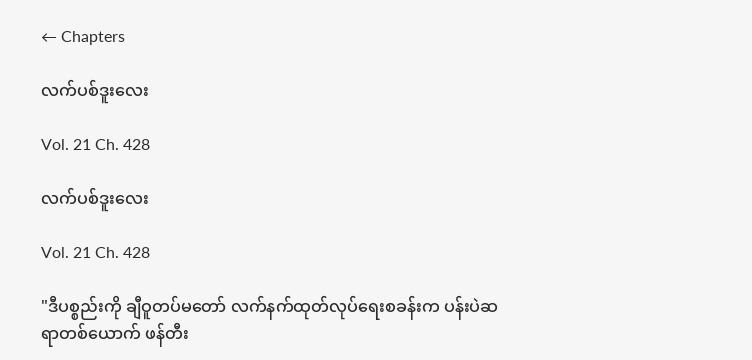← Chapters

လက်ပစ်ဒူးလေး

Vol. 21 Ch. 428

လက်ပစ်ဒူးလေး

Vol. 21 Ch. 428

"ဒီပစ္စည်းကို ချီဝူတပ်မတော် လက်နက်ထုတ်လုပ်ရေးစခန်းက ပန်းပဲဆရာတစ်ယောက် ဖန်တီး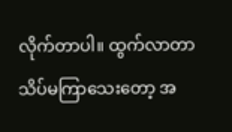လိုက်တာပါ။ ထွက်လာတာ သိပ်မကြာသေးတော့ အ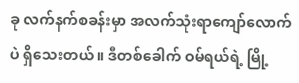ခု လက်နက်စခန်းမှာ အလက်သုံးရာကျော်လောက်ပဲ ရှိသေးတယ်။ ဒီတစ်ခေါက် ဝမ်ရယ်ရဲ့ မြို့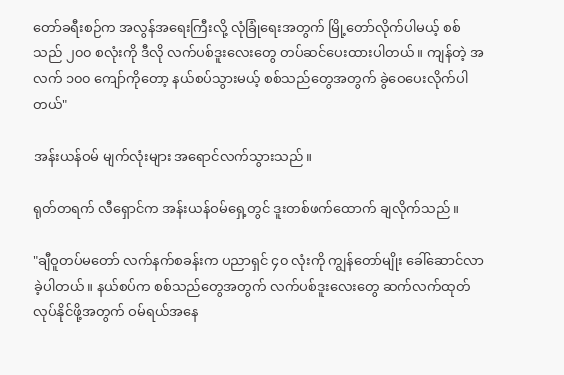တော်ခရီးစဉ်က အလွန်အရေးကြီးလို့ လုံခြုံရေးအတွက် မြို့တော်လိုက်ပါမယ့် စစ်သည် ၂၀၀ စလုံးကို ဒီလို လက်ပစ်ဒူးလေးတွေ တပ်ဆင်ပေးထားပါတယ်။ ကျန်တဲ့ အလက် ၁၀၀ ကျော်ကိုတော့ နယ်စပ်သွားမယ့် စစ်သည်တွေအတွက် ခွဲဝေပေးလိုက်ပါတယ်"

အန်းယန်ဝမ် မျက်လုံးများ အရောင်လက်သွားသည်။

ရုတ်တရက် လီရှောင်က အန်းယန်ဝမ်ရှေ့တွင် ဒူးတစ်ဖက်ထောက် ချလိုက်သည်။

"ချီဝူတပ်မတော် လက်နက်စခန်းက ပညာရှင် ၄၀ လုံးကို ကျွန်တော်မျိုး ခေါ်ဆောင်လာခဲ့ပါတယ်။ နယ်စပ်က စစ်သည်တွေအတွက် လက်ပစ်ဒူးလေးတွေ ဆက်လက်ထုတ်လုပ်နိုင်ဖို့အတွက် ဝမ်ရယ်အနေ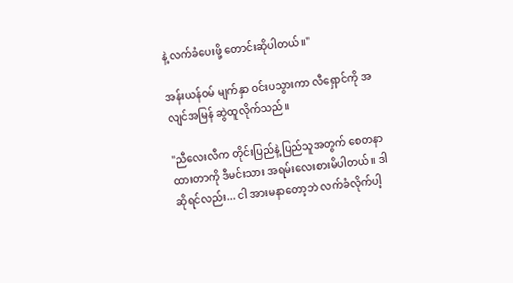နဲ့ လက်ခံပေးဖို့ တောင်းဆိုပါတယ်။"

အန်းယန်ဝမ် မျက်နှာ ဝင်းပသွားကာ လီရှောင်ကို အလျင်အမြန် ဆွဲထူလိုက်သည်။

"ညီလေးလီက တိုင်းပြည်နဲ့ ပြည်သူအတွက် စေတနာထားတာကို ဒီမင်းသား အရမ်းလေးစားမိပါတယ်။ ဒါဆိုရင်လည်း... ငါ အားမနာတော့ဘဲ လက်ခံလိုက်ပါ့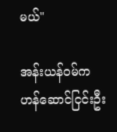မယ်"

အန်းယန်ဝမ်က ဟန်ဆောင်ငြင်းဦး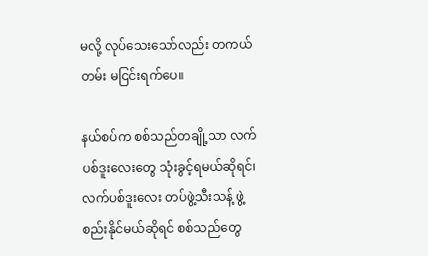မလို့ လုပ်သေးသော်လည်း တကယ်တမ်း မငြင်းရက်ပေ။

နယ်စပ်က စစ်သည်တချို့သာ လက်ပစ်ဒူးလေးတွေ သုံးခွင့်ရမယ်ဆိုရင်၊ လက်ပစ်ဒူးလေး တပ်ဖွဲ့သီးသန့် ဖွဲ့စည်းနိုင်မယ်ဆိုရင် စစ်သည်တွေ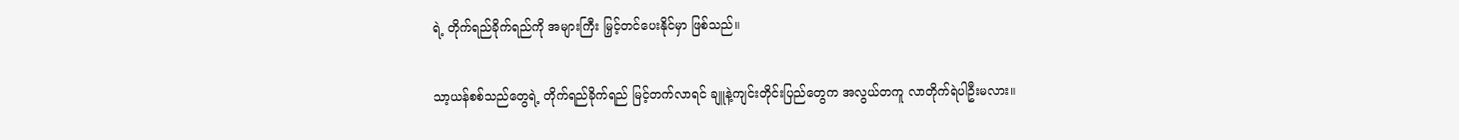ရဲ့ တိုက်ရည်ခိုက်ရည်ကို အများကြီး မြှင့်တင်ပေးနိုင်မှာ ဖြစ်သည်။

သာ့ယန်စစ်သည်တွေရဲ့ တိုက်ရည်ခိုက်ရည် မြင့်တက်လာရင် ချူနဲ့ကျင်းတိုင်းပြည်တွေက အလွယ်တကူ လာတိုက်ရဲပါဦးမလား။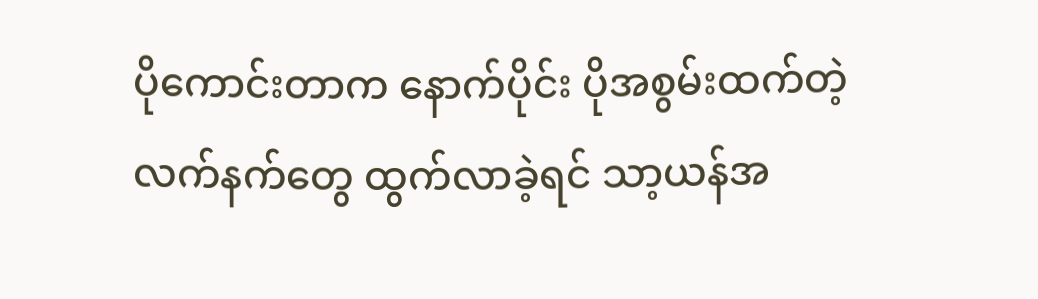ပိုကောင်းတာက နောက်ပိုင်း ပိုအစွမ်းထက်တဲ့ လက်နက်တွေ ထွက်လာခဲ့ရင် သာ့ယန်အ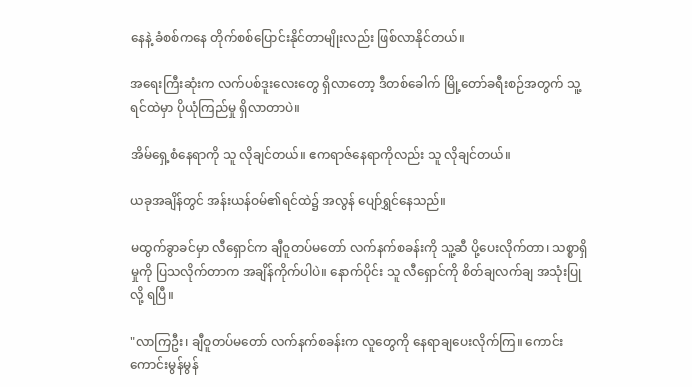နေနဲ့ ခံစစ်ကနေ တိုက်စစ်ပြောင်းနိုင်တာမျိုးလည်း ဖြစ်လာနိုင်တယ်။

အရေးကြီးဆုံးက လက်ပစ်ဒူးလေးတွေ ရှိလာတော့ ဒီတစ်ခေါက် မြို့တော်ခရီးစဉ်အတွက် သူ့ရင်ထဲမှာ ပိုယုံကြည်မှု ရှိလာတာပဲ။

အိမ်ရှေ့စံနေရာကို သူ လိုချင်တယ်။ ဧကရာဇ်နေရာကိုလည်း သူ လိုချင်တယ်။

ယခုအချိန်တွင် အန်းယန်ဝမ်၏ရင်ထဲ၌ အလွန် ပျော်ရွှင်နေသည်။

မထွက်ခွာခင်မှာ လီရှောင်က ချီဝူတပ်မတော် လက်နက်စခန်းကို သူ့ဆီ ပို့ပေးလိုက်တာ၊ သစ္စာရှိမှုကို ပြသလိုက်တာက အချိန်ကိုက်ပါပဲ။ နောက်ပိုင်း သူ လီရှောင်ကို စိတ်ချလက်ချ အသုံးပြုလို့ ရပြီ။

"လာကြဦး၊ ချီဝူတပ်မတော် လက်နက်စခန်းက လူတွေကို နေရာချပေးလိုက်ကြ။ ကောင်းကောင်းမွန်မွန်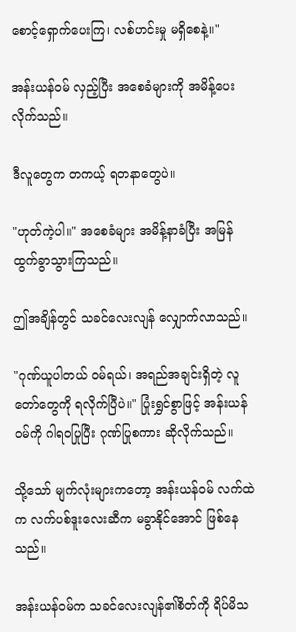စောင့်ရှောက်ပေးကြ၊ လစ်ဟင်းမှု မရှိစေနဲ့။"

အန်းယန်ဝမ် လှည့်ပြီး အစေခံများကို အမိန့်ပေးလိုက်သည်။

ဒီလူတွေက တကယ့် ရတနာတွေပဲ။

"ဟုတ်ကဲ့ပါ။" အစေခံများ အမိန့်နာခံပြီး အမြန်ထွက်ခွာသွားကြသည်။

ဤအချိန်တွင် သခင်လေးလျန် လျှောက်လာသည်။

"ဂုဏ်ယူပါတယ် ဝမ်ရယ်၊ အရည်အချင်းရှိတဲ့ လူတော်တွေကို ရလိုက်ပြီပဲ။" ပြုံးရွှင်စွာဖြင့် အန်းယန်ဝမ်ကို ဂါရဝပြုပြီး ဂုဏ်ပြုစကား ဆိုလိုက်သည်။

သို့သော် မျက်လုံးများကတော့ အန်းယန်ဝမ် လက်ထဲက လက်ပစ်ဒူးလေးဆီက မခွာနိုင်အောင် ဖြစ်နေသည်။

အန်းယန်ဝမ်က သခင်လေးလျန်၏စိတ်ကို ရိပ်မိသ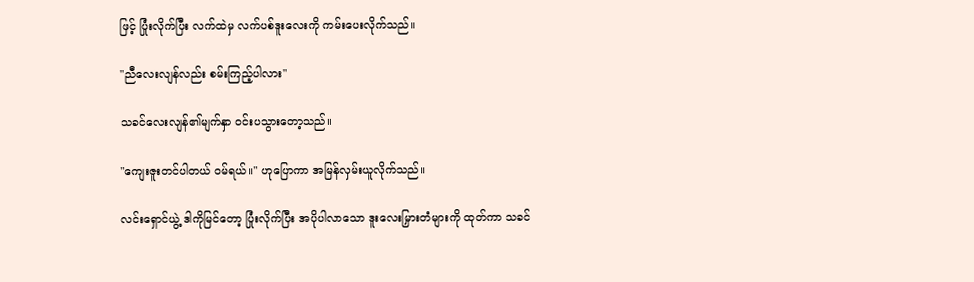ဖြင့် ပြုံးလိုက်ပြီး လက်ထဲမှ လက်ပစ်ဒူးလေးကို ကမ်းပေးလိုက်သည်။

"ညီလေးလျန်လည်း စမ်းကြည့်ပါလား"

သခင်လေးလျန်၏မျက်နှာ ဝင်းပသွားတော့သည်။

"ကျေးဇူးတင်ပါတယ် ဝမ်ရယ်။" ဟုပြောကာ အမြန်လှမ်းယူလိုက်သည်။

လင်းရှောင်ယွဲ့ ဒါကိုမြင်တော့ ပြုံးလိုက်ပြီး အပိုပါလာသော ဒူးလေးမြှားတံများကို ထုတ်ကာ သခင်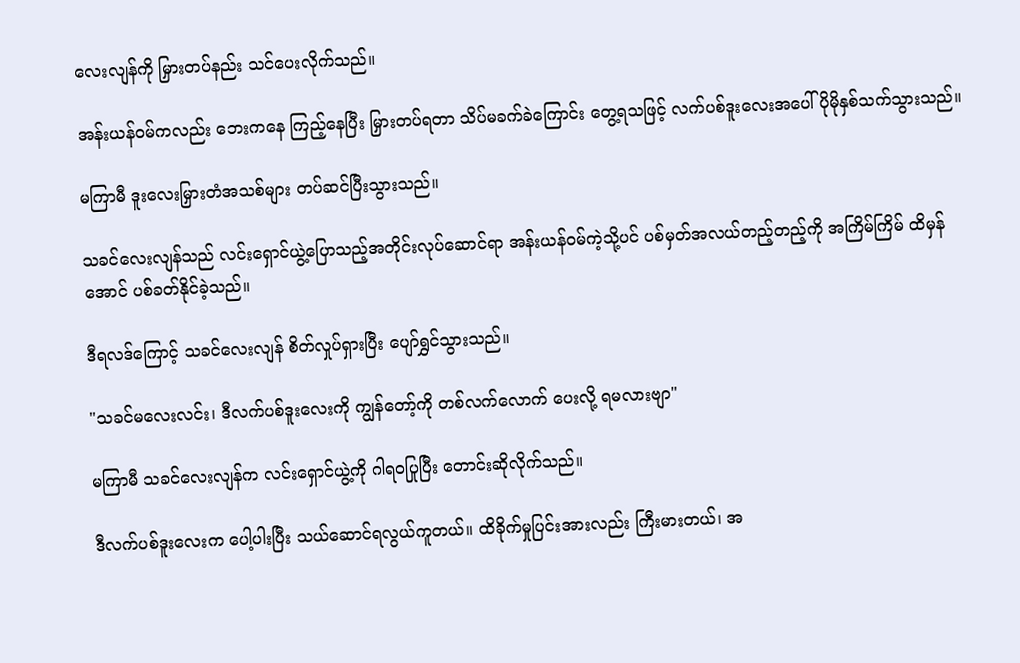လေးလျန်ကို မြှားတပ်နည်း သင်ပေးလိုက်သည်။

အန်းယန်ဝမ်ကလည်း ဘေးကနေ ကြည့်နေပြီး မြှားတပ်ရတာ သိပ်မခက်ခဲကြောင်း တွေ့ရသဖြင့် လက်ပစ်ဒူးလေးအပေါ် ပိုမိုနှစ်သက်သွားသည်။

မကြာမီ ဒူးလေးမြှားတံအသစ်များ တပ်ဆင်ပြီးသွားသည်။

သခင်လေးလျန်သည် လင်းရှောင်ယွဲ့ပြောသည့်အတိုင်းလုပ်ဆောင်ရာ အန်းယန်ဝမ်ကဲ့သို့ပင် ပစ်မှတ်အလယ်တည့်တည့်ကို အကြိမ်ကြိမ် ထိမှန်အောင် ပစ်ခတ်နိုင်ခဲ့သည်။

ဒီရလဒ်ကြောင့် သခင်လေးလျန် စိတ်လှုပ်ရှားပြီး ပျော်ရွှင်သွားသည်။

"သခင်မလေးလင်း၊ ဒီလက်ပစ်ဒူးလေးကို ကျွန်တော့်ကို တစ်လက်လောက် ပေးလို့ ရမလားဗျာ"

မကြာမီ သခင်လေးလျန်က လင်းရှောင်ယွဲ့ကို ဂါရဝပြုပြီး တောင်းဆိုလိုက်သည်။

ဒီလက်ပစ်ဒူးလေးက ပေါ့ပါးပြီး သယ်ဆောင်ရလွယ်ကူတယ်။ ထိခိုက်မှုပြင်းအားလည်း ကြီးမားတယ်၊ အ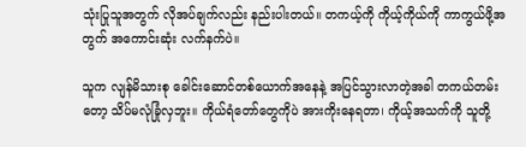သုံးပြုသူအတွက် လိုအပ်ချက်လည်း နည်းပါးတယ်။ တကယ့်ကို ကိုယ့်ကိုယ်ကို ကာကွယ်ဖို့အတွက် အကောင်းဆုံး လက်နက်ပဲ။

သူက လျန်မိသားစု ခေါင်းဆောင်တစ်ယောက်အနေနဲ့ အပြင်သွားလာတဲ့အခါ တကယ်တမ်းတော့ သိပ်မလုံခြုံလှဘူး။ ကိုယ်ရံတော်တွေကိုပဲ အားကိုးနေရတာ၊ ကိုယ့်အသက်ကို သူတို့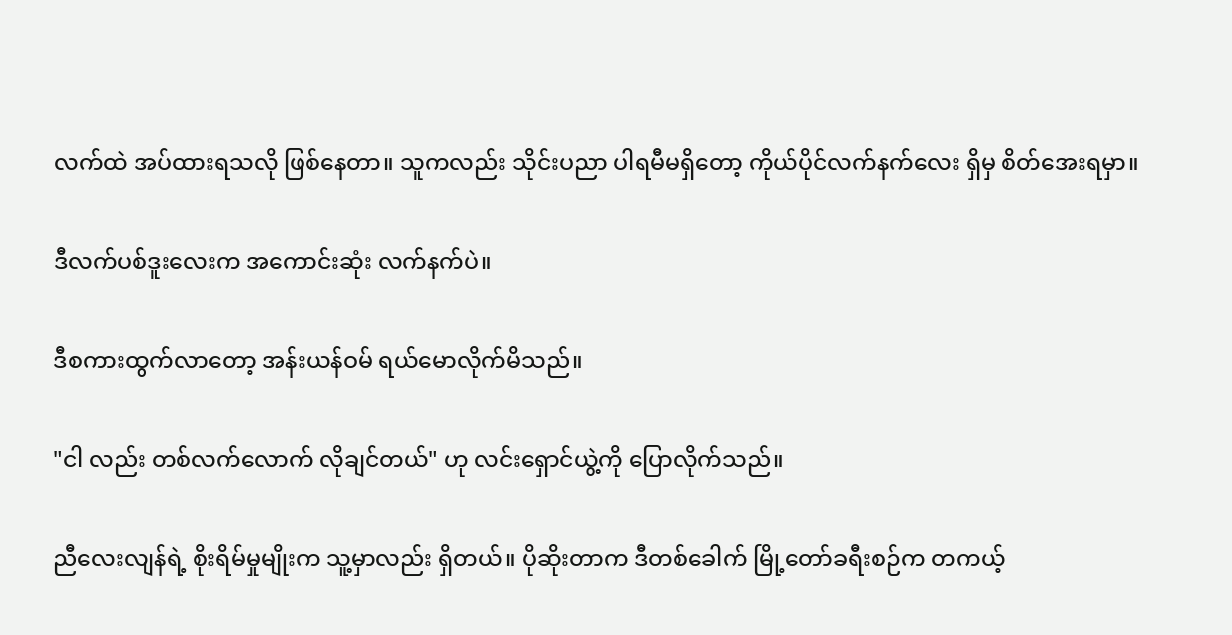လက်ထဲ အပ်ထားရသလို ဖြစ်နေတာ။ သူကလည်း သိုင်းပညာ ပါရမီမရှိတော့ ကိုယ်ပိုင်လက်နက်လေး ရှိမှ စိတ်အေးရမှာ။

ဒီလက်ပစ်ဒူးလေးက အကောင်းဆုံး လက်နက်ပဲ။

ဒီစကားထွက်လာတော့ အန်းယန်ဝမ် ရယ်မောလိုက်မိသည်။

"ငါ လည်း တစ်လက်လောက် လိုချင်တယ်" ဟု လင်းရှောင်ယွဲ့ကို ပြောလိုက်သည်။

ညီလေးလျန်ရဲ့ စိုးရိမ်မှုမျိုးက သူ့မှာလည်း ရှိတယ်။ ပိုဆိုးတာက ဒီတစ်ခေါက် မြို့တော်ခရီးစဉ်က တကယ့်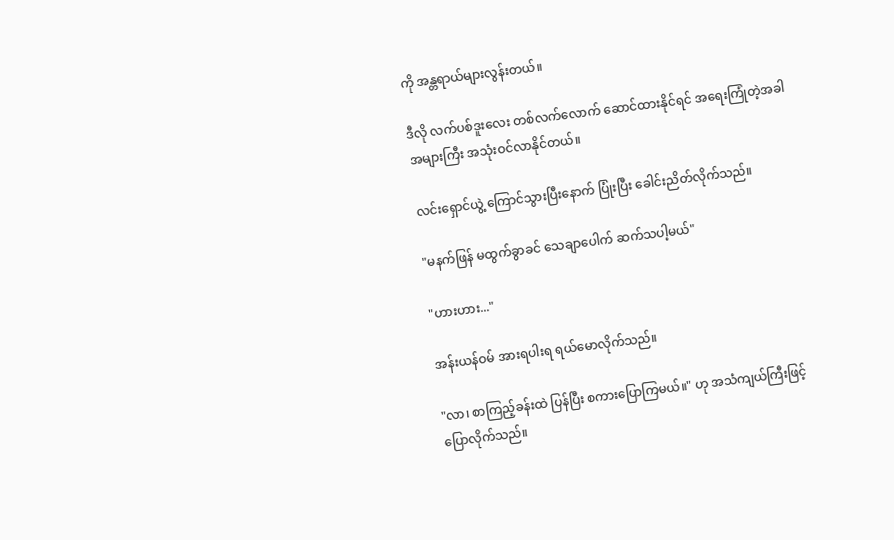ကို အန္တရာယ်များလွန်းတယ်။

ဒီလို လက်ပစ်ဒူးလေး တစ်လက်လောက် ဆောင်ထားနိုင်ရင် အရေးကြုံတဲ့အခါ အများကြီး အသုံးဝင်လာနိုင်တယ်။

လင်းရှောင်ယွဲ့ ကြောင်သွားပြီးနောက် ပြုံးပြီး ခေါင်းညိတ်လိုက်သည်။

"မနက်ဖြန် မထွက်ခွာခင် သေချာပေါက် ဆက်သပါ့မယ်"

"ဟားဟား..."

အန်းယန်ဝမ် အားရပါးရ ရယ်မောလိုက်သည်။

"လာ၊ စာကြည့်ခန်းထဲ ပြန်ပြီး စကားပြောကြမယ်။" ဟု အသံကျယ်ကြီးဖြင့် ပြောလိုက်သည်။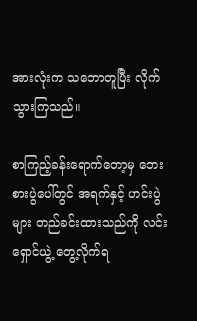အားလုံးက သဘောတူပြီး လိုက်သွားကြသည်။

စာကြည့်ခန်းရောက်တော့မှ ဘေးစားပွဲပေါ်တွင် အရက်နှင့် ဟင်းပွဲများ တည်ခင်းထားသည်ကို လင်းရှောင်ယွဲ့ တွေ့လိုက်ရ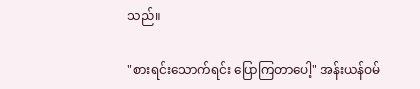သည်။

"စားရင်းသောက်ရင်း ပြောကြတာပေါ့" အန်းယန်ဝမ်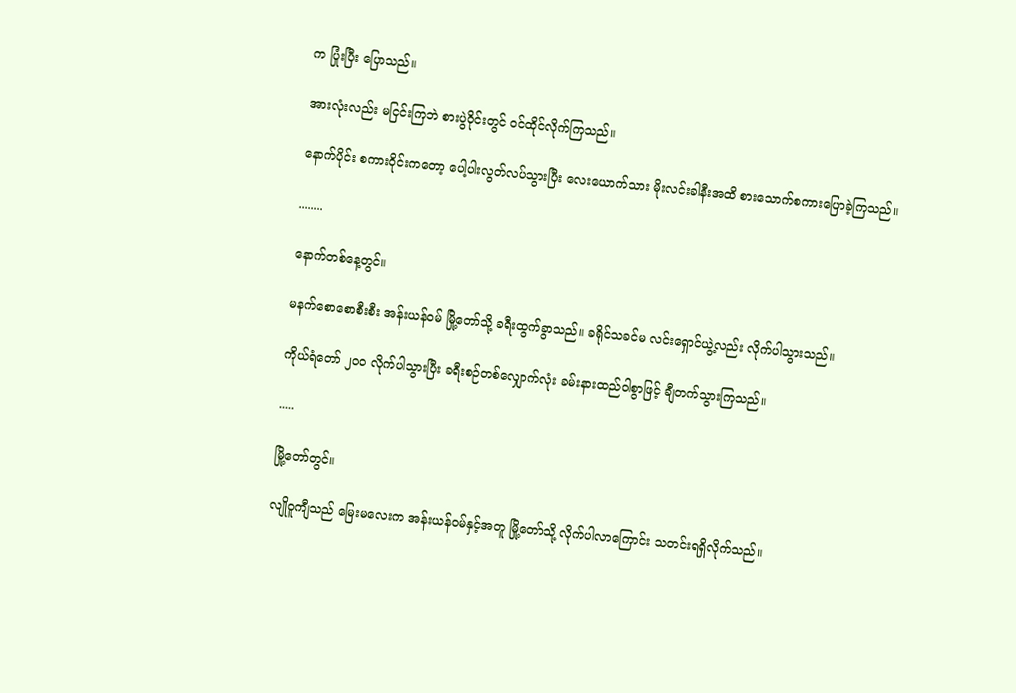က ပြုံးပြီး ပြောသည်။

အားလုံးလည်း မငြင်းကြဘဲ စားပွဲဝိုင်းတွင် ဝင်ထိုင်လိုက်ကြသည်။

နောက်ပိုင်း စကားဝိုင်းကတော့ ပေါ့ပါးလွတ်လပ်သွားပြီး လေးယောက်သား မိုးလင်းခါနီးအထိ စားသောက်စကားပြောခဲ့ကြသည်။

........

နောက်တစ်နေ့တွင်။

မနက်စောစောစီးစီး အန်းယန်ဝမ် မြို့တော်သို့ ခရီးထွက်ခွာသည်။ ခရိုင်သခင်မ လင်းရှောင်ယွဲ့လည်း လိုက်ပါသွားသည်။

ကိုယ်ရံတော် ၂၀၀ လိုက်ပါသွားပြီး ခရီးစဉ်တစ်လျှောက်လုံး ခမ်းနားထည်ဝါစွာဖြင့် ချီတက်သွားကြသည်။

.....

မြို့တော်တွင်။

လျိုဝူကျီသည် မြေးမလေးက အန်းယန်ဝမ်နှင့်အတူ မြို့တော်သို့ လိုက်ပါလာကြောင်း သတင်းရရှိလိုက်သည်။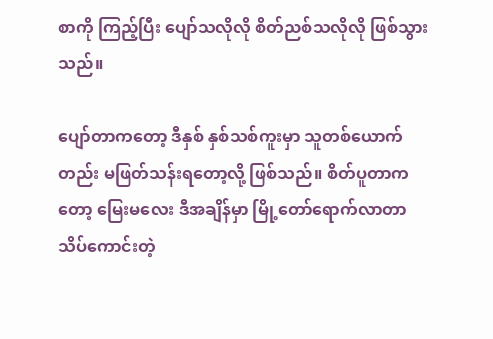စာကို ကြည့်ပြီး ပျော်သလိုလို စိတ်ညစ်သလိုလို ဖြစ်သွားသည်။

ပျော်တာကတော့ ဒီနှစ် နှစ်သစ်ကူးမှာ သူတစ်ယောက်တည်း မဖြတ်သန်းရတော့လို့ ဖြစ်သည်။ စိတ်ပူတာကတော့ မြေးမလေး ဒီအချိန်မှာ မြို့တော်ရောက်လာတာ သိပ်ကောင်းတဲ့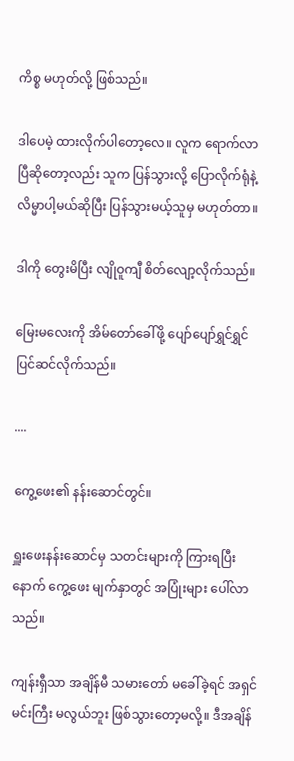ကိစ္စ မဟုတ်လို့ ဖြစ်သည်။

ဒါပေမဲ့ ထားလိုက်ပါတော့လေ။ လူက ရောက်လာပြီဆိုတော့လည်း သူက ပြန်သွားလို့ ပြောလိုက်ရုံနဲ့ လိမ္မာပါ့မယ်ဆိုပြီး ပြန်သွားမယ့်သူမှ မဟုတ်တာ။

ဒါကို တွေးမိပြီး လျိုဝူကျီ စိတ်လျော့လိုက်သည်။

မြေးမလေးကို အိမ်တော်ခေါ်ဖို့ ပျော်ပျော်ရွှင်ရွှင် ပြင်ဆင်လိုက်သည်။

....

ကွေ့ဖေး၏ နန်းဆောင်တွင်။

ရှူးဖေးနန်းဆောင်မှ သတင်းများကို ကြားရပြီးနောက် ကွေ့ဖေး မျက်နှာတွင် အပြုံးများ ပေါ်လာသည်။

ကျန်းရှီသာ အချိန်မီ သမားတော် မခေါ်ခဲ့ရင် အရှင်မင်းကြီး မလွယ်ဘူး ဖြစ်သွားတော့မလို့။ ဒီအချိန်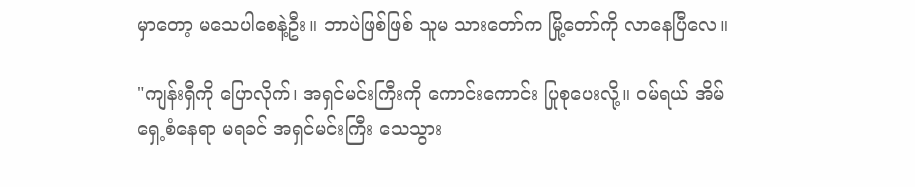မှာတော့ မသေပါစေနဲ့ဦး။ ဘာပဲဖြစ်ဖြစ် သူမ သားတော်က မြို့တော်ကို လာနေပြီလေ။

"ကျန်းရှီကို ပြောလိုက်၊ အရှင်မင်းကြီးကို ကောင်းကောင်း ပြုစုပေးလို့။ ဝမ်ရယ် အိမ်ရှေ့စံနေရာ မရခင် အရှင်မင်းကြီး သေသွား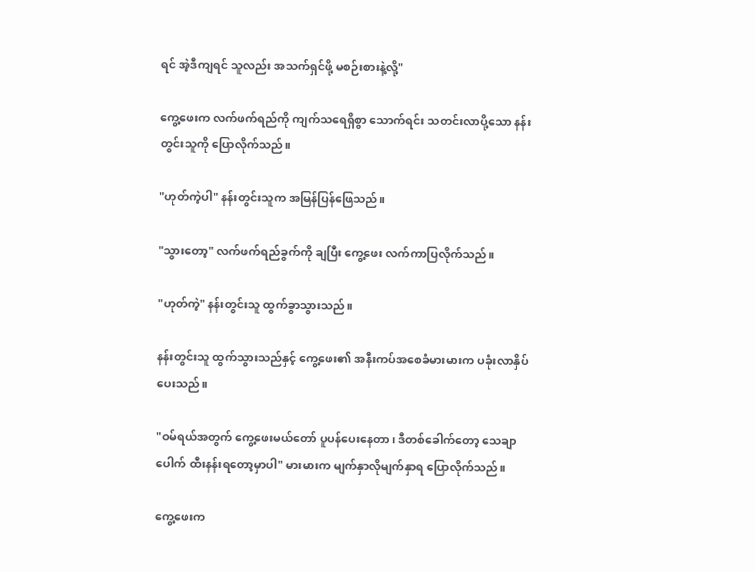ရင် အဲ့ဒီကျရင် သူလည်း အသက်ရှင်ဖို့ မစဉ်းစားနဲ့လို့"

ကွေ့ဖေးက လက်ဖက်ရည်ကို ကျက်သရေရှိစွာ သောက်ရင်း သတင်းလာပို့သော နန်းတွင်းသူကို ပြောလိုက်သည်။

"ဟုတ်ကဲ့ပါ" နန်းတွင်းသူက အမြန်ပြန်ဖြေသည်။

"သွားတော့" လက်ဖက်ရည်ခွက်ကို ချပြီး ကွေ့ဖေး လက်ကာပြလိုက်သည်။

"ဟုတ်ကဲ့" နန်းတွင်းသူ ထွက်ခွာသွားသည်။

နန်းတွင်းသူ ထွက်သွားသည်နှင့် ကွေ့ဖေး၏ အနီးကပ်အစေခံမားမားက ပခုံးလာနှိပ်ပေးသည်။

"ဝမ်ရယ်အတွက် ကွေ့ဖေးမယ်တော် ပူပန်ပေးနေတာ၊ ဒီတစ်ခေါက်တော့ သေချာပေါက် ထီးနန်းရတော့မှာပါ" မားမားက မျက်နှာလိုမျက်နှာရ ပြောလိုက်သည်။

ကွေ့ဖေးက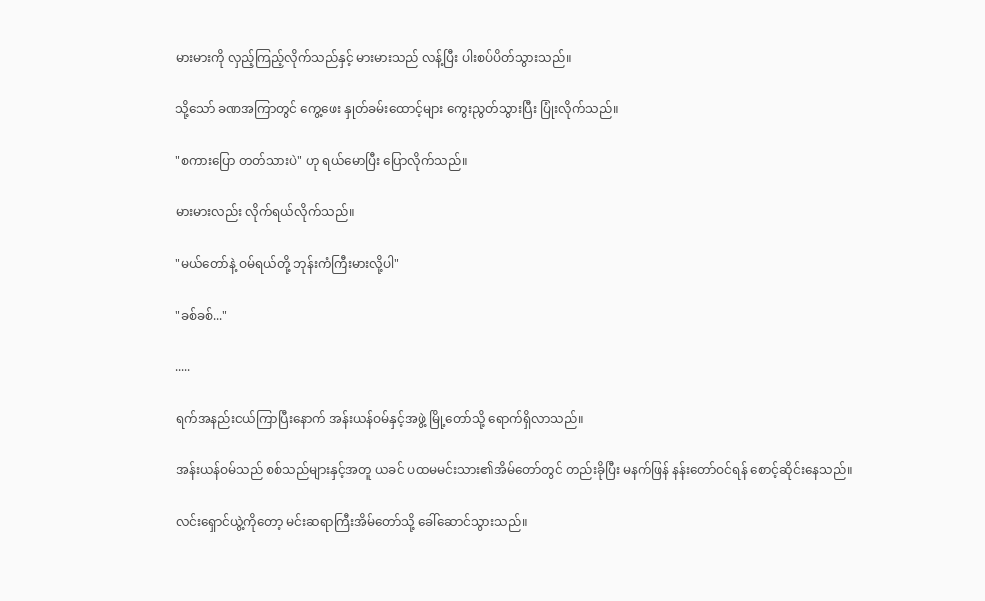မားမားကို လှည့်ကြည့်လိုက်သည်နှင့် မားမားသည် လန့်ပြီး ပါးစပ်ပိတ်သွားသည်။

သို့သော် ခဏအကြာတွင် ကွေ့ဖေး နှုတ်ခမ်းထောင့်များ ကွေးညွတ်သွားပြီး ပြုံးလိုက်သည်။

"စကားပြော တတ်သားပဲ" ဟု ရယ်မောပြီး ပြောလိုက်သည်။

မားမားလည်း လိုက်ရယ်လိုက်သည်။

"မယ်တော်နဲ့ ဝမ်ရယ်တို့ ဘုန်းကံကြီးမားလို့ပါ"

"ခစ်ခစ်..."

.....

ရက်အနည်းငယ်ကြာပြီးနောက် အန်းယန်ဝမ်နှင့်အဖွဲ့ မြို့တော်သို့ ရောက်ရှိလာသည်။

အန်းယန်ဝမ်သည် စစ်သည်များနှင့်အတူ ယခင် ပထမမင်းသား၏အိမ်တော်တွင် တည်းခိုပြီး မနက်ဖြန် နန်းတော်ဝင်ရန် စောင့်ဆိုင်းနေသည်။

လင်းရှောင်ယွဲ့ကိုတော့ မင်းဆရာကြီးအိမ်တော်သို့ ခေါ်ဆောင်သွားသည်။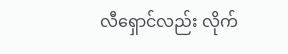လီရှောင်လည်း လိုက်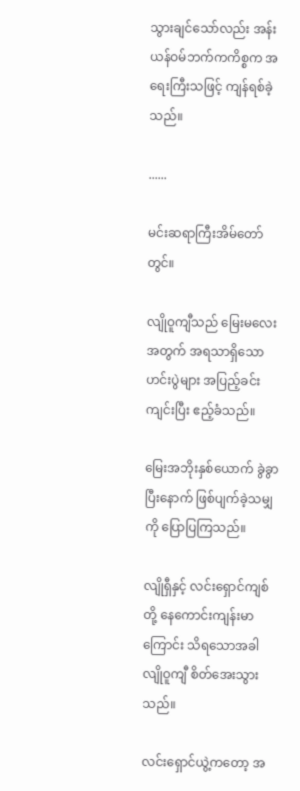သွားချင်သော်လည်း အန်းယန်ဝမ်ဘက်ကကိစ္စက အရေးကြီးသဖြင့် ကျန်ရစ်ခဲ့သည်။

......

မင်းဆရာကြီးအိမ်တော်တွင်။

လျိုဝူကျီသည် မြေးမလေးအတွက် အရသာရှိသော ဟင်းပွဲများ အပြည့်ခင်းကျင်းပြီး ဧည့်ခံသည်။

မြေးအဘိုးနှစ်ယောက် ခွဲခွာပြီးနောက် ဖြစ်ပျက်ခဲ့သမျှကို ပြောပြကြသည်။

လျိုရှီနှင့် လင်းရှောင်ကျစ်တို့ နေကောင်းကျန်းမာကြောင်း သိရသောအခါ လျိုဝူကျီ စိတ်အေးသွားသည်။

လင်းရှောင်ယွဲ့ကတော့ အ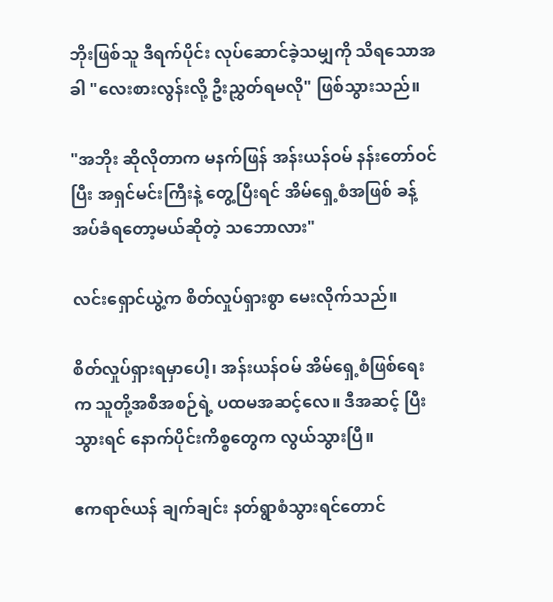ဘိုးဖြစ်သူ ဒီရက်ပိုင်း လုပ်ဆောင်ခဲ့သမျှကို သိရသောအခါ "လေးစားလွန်းလို့ ဦးညွှတ်ရမလို" ဖြစ်သွားသည်။

"အဘိုး ဆိုလိုတာက မနက်ဖြန် အန်းယန်ဝမ် နန်းတော်ဝင်ပြီး အရှင်မင်းကြီးနဲ့ တွေ့ပြီးရင် အိမ်ရှေ့စံအဖြစ် ခန့်အပ်ခံရတော့မယ်ဆိုတဲ့ သဘောလား"

လင်းရှောင်ယွဲ့က စိတ်လှုပ်ရှားစွာ မေးလိုက်သည်။

စိတ်လှုပ်ရှားရမှာပေါ့၊ အန်းယန်ဝမ် အိမ်ရှေ့စံဖြစ်ရေးက သူတို့အစီအစဉ်ရဲ့ ပထမအဆင့်လေ။ ဒီအဆင့် ပြီးသွားရင် နောက်ပိုင်းကိစ္စတွေက လွယ်သွားပြီ။

ဧကရာဇ်ယန် ချက်ချင်း နတ်ရွာစံသွားရင်တောင်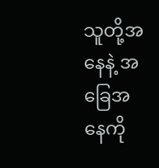သူတို့အနေနဲ့ အခြေအနေကို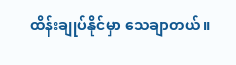ထိန်းချုပ်နိုင်မှာ သေချာတယ်။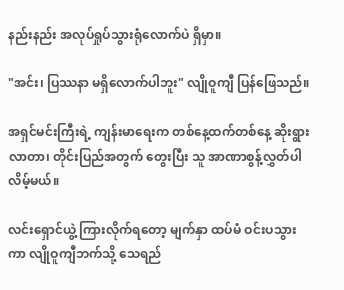နည်းနည်း အလုပ်ရှုပ်သွားရုံလောက်ပဲ ရှိမှာ။

"အင်း၊ ပြဿနာ မရှိလောက်ပါဘူး" လျိုဝူကျီ ပြန်ဖြေသည်။

အရှင်မင်းကြီးရဲ့ ကျန်းမာရေးက တစ်နေ့ထက်တစ်နေ့ ဆိုးရွားလာတာ၊ တိုင်းပြည်အတွက် တွေးပြီး သူ အာဏာစွန့်လွှတ်ပါလိမ့်မယ်။

လင်းရှောင်ယွဲ့ ကြားလိုက်ရတော့ မျက်နှာ ထပ်မံ ဝင်းပသွားကာ လျိုဝူကျီဘက်သို့ သေရည်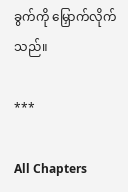ခွက်ကို မြှောက်လိုက်သည်။

***

All Chapters